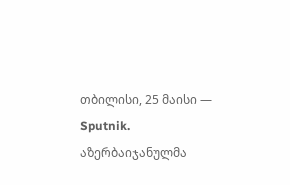თბილისი, 25 მაისი — Sputnik. აზერბაიჯანულმა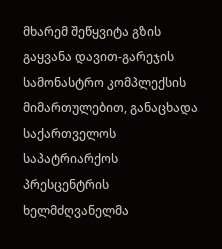მხარემ შეწყვიტა გზის გაყვანა დავით-გარეჯის სამონასტრო კომპლექსის მიმართულებით, განაცხადა საქართველოს საპატრიარქოს პრესცენტრის ხელმძღვანელმა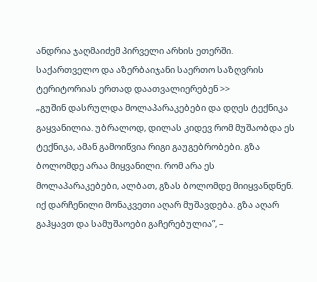ანდრია ჯაღმაიძემ პირველი არხის ეთერში.
საქართველო და აზერბაიჯანი საერთო საზღვრის ტერიტორიას ერთად დაათვალიერებენ >>
„გუშინ დასრულდა მოლაპარაკებები და დღეს ტექნიკა გაყვანილია. უბრალოდ, დილას კიდევ რომ მუშაობდა ეს ტექნიკა, ამან გამოიწვია რიგი გაუგებრობები. გზა ბოლომდე არაა მიყვანილი. რომ არა ეს მოლაპარაკებები, ალბათ, გზას ბოლომდე მიიყვანდნენ. იქ დარჩენილი მონაკვეთი აღარ მუშავდება. გზა აღარ გაჰყავთ და სამუშაოები გაჩერებულია”, –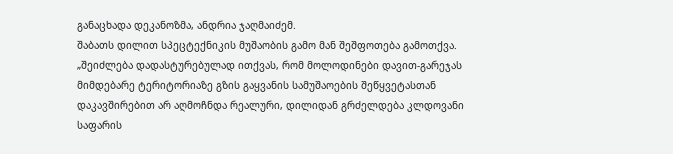განაცხადა დეკანოზმა, ანდრია ჯაღმაიძემ.
შაბათს დილით სპეცტექნიკის მუშაობის გამო მან შეშფოთება გამოთქვა. „შეიძლება დადასტურებულად ითქვას, რომ მოლოდინები დავით-გარეჯას მიმდებარე ტერიტორიაზე გზის გაყვანის სამუშაოების შეწყვეტასთან დაკავშირებით არ აღმოჩნდა რეალური, დილიდან გრძელდება კლდოვანი საფარის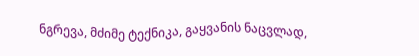ნგრევა, მძიმე ტექნიკა, გაყვანის ნაცვლად,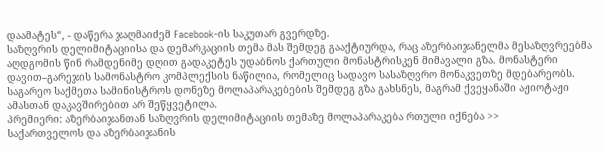დაამატეს“, - დაწერა ჯაღმაიძემ Facebook-ის საკუთარ გვერდზე.
საზღვრის დელიმიტაციისა და დემარკაციის თემა მას შემდეგ გააქტიურდა, რაც აზერბაიჯანელმა მესაზღვრეებმა აღდგომის წინ რამდენიმე დღით გადაკეტეს უდაბნოს ქართული მონასტრისკენ მიმავალი გზა. მონასტერი დავით–გარეჯის სამონასტრო კომპლექსის ნაწილია, რომელიც სადავო სასაზღვრო მონაკვეთზე მდებარეობს. საგარეო საქმეთა სამინისტროს დონეზე მოლაპარაკებების შემდეგ გზა გახსნეს, მაგრამ ქვეყანაში აჟიოტაჟი ამასთან დაკავშირებით არ შეწყვეტილა.
პრემიერი: აზერბაიჯანთან საზღვრის დელიმიტაციის თემაზე მოლაპარაკება რთული იქნება >>
საქართველოს და აზერბაიჯანის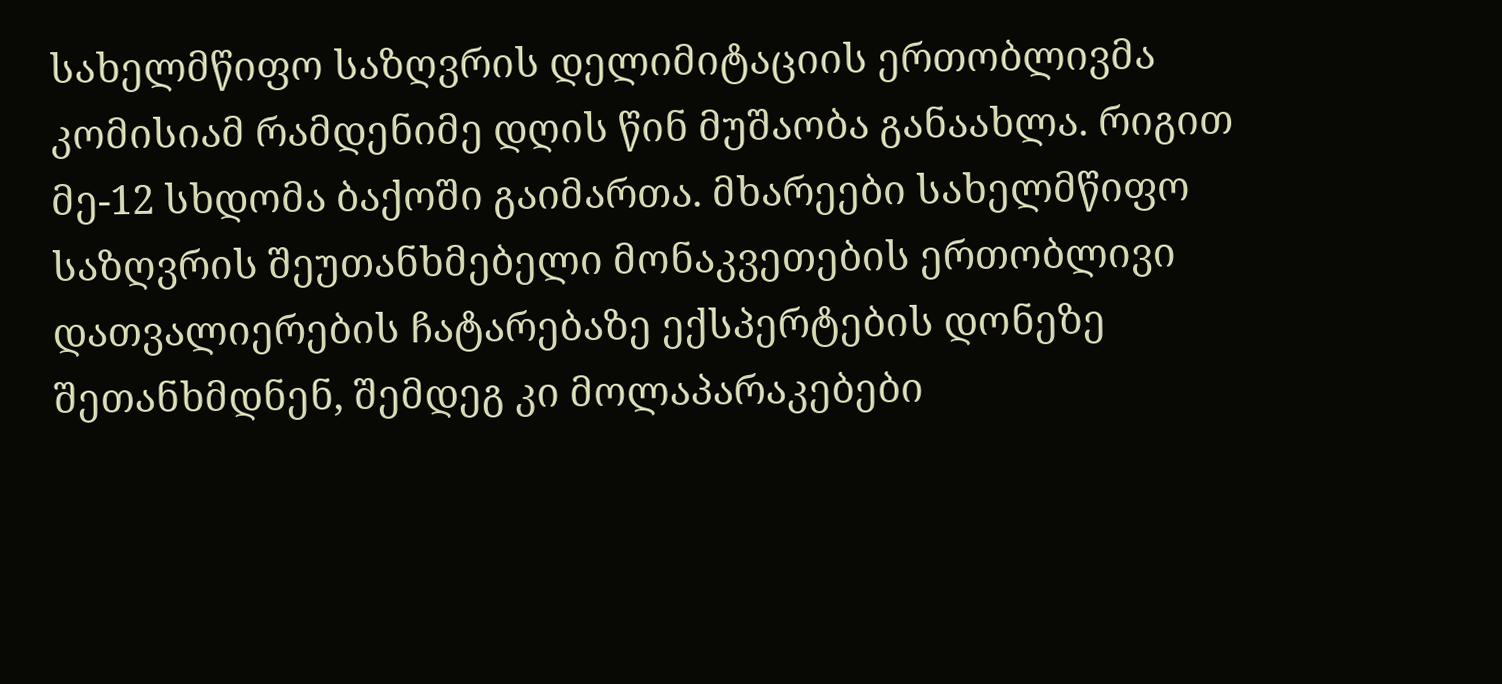სახელმწიფო საზღვრის დელიმიტაციის ერთობლივმა კომისიამ რამდენიმე დღის წინ მუშაობა განაახლა. რიგით მე-12 სხდომა ბაქოში გაიმართა. მხარეები სახელმწიფო საზღვრის შეუთანხმებელი მონაკვეთების ერთობლივი დათვალიერების ჩატარებაზე ექსპერტების დონეზე შეთანხმდნენ, შემდეგ კი მოლაპარაკებები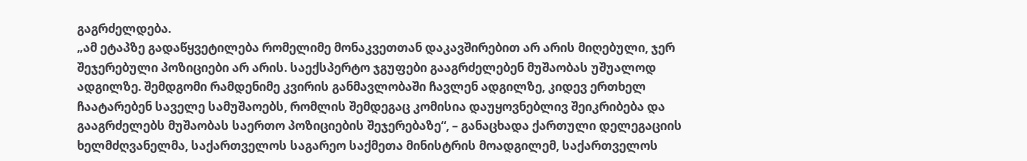გაგრძელდება.
„ამ ეტაპზე გადაწყვეტილება რომელიმე მონაკვეთთან დაკავშირებით არ არის მიღებული, ჯერ შეჯერებული პოზიციები არ არის. საექსპერტო ჯგუფები გააგრძელებენ მუშაობას უშუალოდ ადგილზე. შემდგომი რამდენიმე კვირის განმავლობაში ჩავლენ ადგილზე, კიდევ ერთხელ ჩაატარებენ საველე სამუშაოებს, რომლის შემდეგაც კომისია დაუყოვნებლივ შეიკრიბება და გააგრძელებს მუშაობას საერთო პოზიციების შეჯერებაზე“, – განაცხადა ქართული დელეგაციის ხელმძღვანელმა, საქართველოს საგარეო საქმეთა მინისტრის მოადგილემ, საქართველოს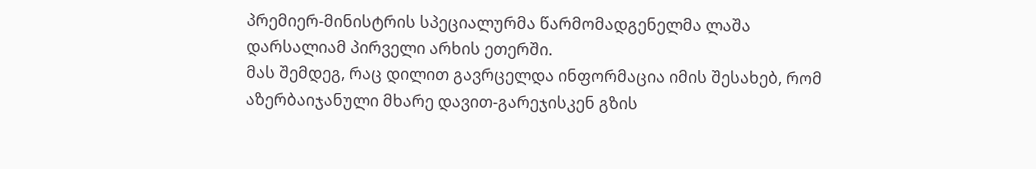პრემიერ-მინისტრის სპეციალურმა წარმომადგენელმა ლაშა დარსალიამ პირველი არხის ეთერში.
მას შემდეგ, რაც დილით გავრცელდა ინფორმაცია იმის შესახებ, რომ აზერბაიჯანული მხარე დავით-გარეჯისკენ გზის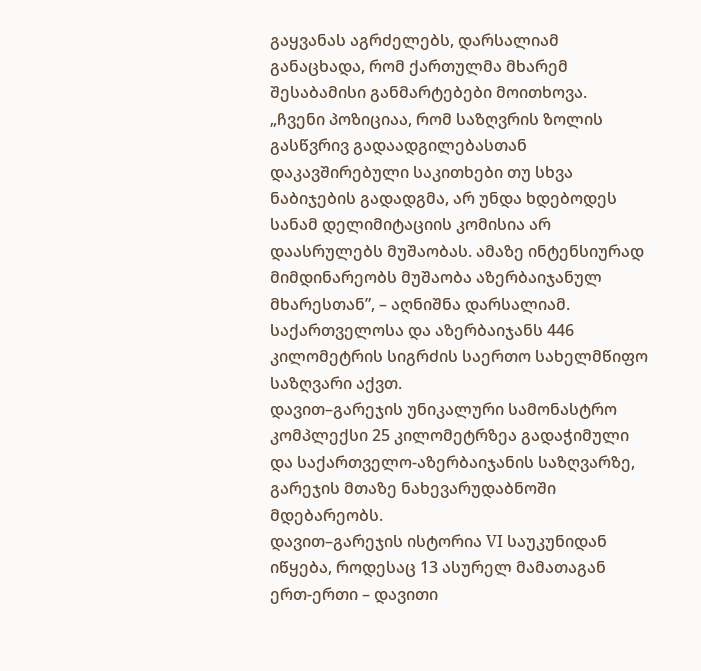გაყვანას აგრძელებს, დარსალიამ განაცხადა, რომ ქართულმა მხარემ შესაბამისი განმარტებები მოითხოვა.
„ჩვენი პოზიციაა, რომ საზღვრის ზოლის გასწვრივ გადაადგილებასთან დაკავშირებული საკითხები თუ სხვა ნაბიჯების გადადგმა, არ უნდა ხდებოდეს სანამ დელიმიტაციის კომისია არ დაასრულებს მუშაობას. ამაზე ინტენსიურად მიმდინარეობს მუშაობა აზერბაიჯანულ მხარესთან”, – აღნიშნა დარსალიამ.
საქართველოსა და აზერბაიჯანს 446 კილომეტრის სიგრძის საერთო სახელმწიფო საზღვარი აქვთ.
დავით–გარეჯის უნიკალური სამონასტრო კომპლექსი 25 კილომეტრზეა გადაჭიმული და საქართველო-აზერბაიჯანის საზღვარზე, გარეჯის მთაზე ნახევარუდაბნოში მდებარეობს.
დავით–გარეჯის ისტორია VI საუკუნიდან იწყება, როდესაც 13 ასურელ მამათაგან ერთ-ერთი – დავითი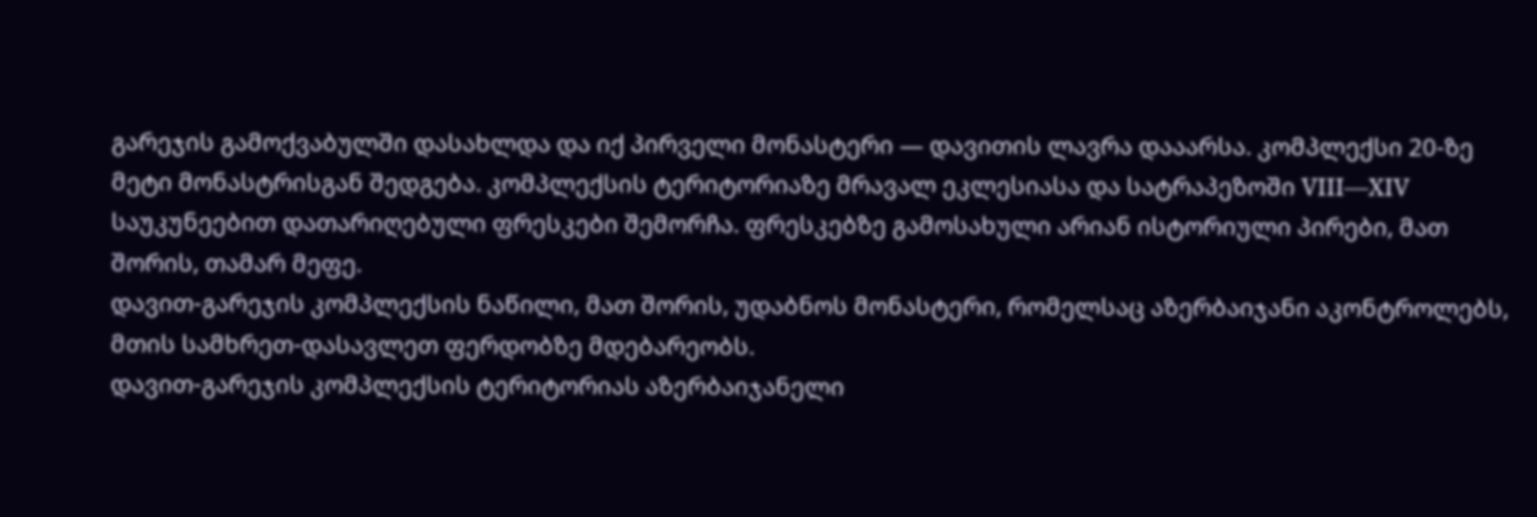გარეჯის გამოქვაბულში დასახლდა და იქ პირველი მონასტერი — დავითის ლავრა დააარსა. კომპლექსი 20-ზე მეტი მონასტრისგან შედგება. კომპლექსის ტერიტორიაზე მრავალ ეკლესიასა და სატრაპეზოში VIII—XIV საუკუნეებით დათარიღებული ფრესკები შემორჩა. ფრესკებზე გამოსახული არიან ისტორიული პირები, მათ შორის, თამარ მეფე.
დავით-გარეჯის კომპლექსის ნაწილი, მათ შორის, უდაბნოს მონასტერი, რომელსაც აზერბაიჯანი აკონტროლებს, მთის სამხრეთ-დასავლეთ ფერდობზე მდებარეობს.
დავით-გარეჯის კომპლექსის ტერიტორიას აზერბაიჯანელი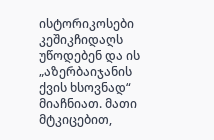ისტორიკოსები კეშიკჩიდაღს უწოდებენ და ის „აზერბაიჯანის ქვის ხსოვნად“ მიაჩნიათ. მათი მტკიცებით,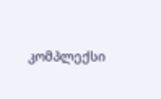კომპლექსი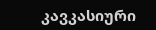კავკასიური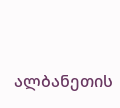ალბანეთის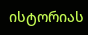ისტორიას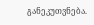განეკუთვნება.